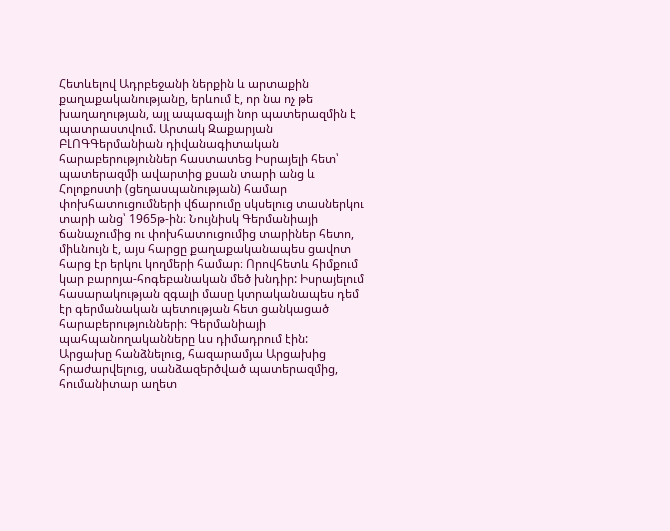Հետևելով Ադրբեջանի ներքին և արտաքին քաղաքականությանը, երևում է, որ նա ոչ թե խաղաղության, այլ ապագայի նոր պատերազմին է պատրաստվում. Արտակ Զաքարյան
ԲԼՈԳԳերմանիան դիվանագիտական հարաբերություններ հաստատեց Իսրայելի հետ՝ պատերազմի ավարտից քսան տարի անց և Հոլոքոստի (ցեղասպանության) համար փոխհատուցումների վճարումը սկսելուց տասներկու տարի անց՝ 1965թ-ին։ Նույնիսկ Գերմանիայի ճանաչումից ու փոխհատուցումից տարիներ հետո, միևնույն է, այս հարցը քաղաքականապես ցավոտ հարց էր երկու կողմերի համար։ Որովհետև հիմքում կար բարոյա-հոգեբանական մեծ խնդիր: Իսրայելում հասարակության զգալի մասը կտրականապես դեմ էր գերմանական պետության հետ ցանկացած հարաբերությունների։ Գերմանիայի պահպանողականները ևս դիմադրում էին:
Արցախը հանձնելուց, հազարամյա Արցախից հրաժարվելուց, սանձազերծված պատերազմից, հումանիտար աղետ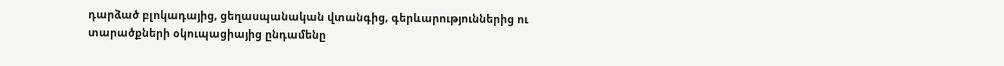դարձած բլոկադայից, ցեղասպանական վտանգից, գերևարություններից ու տարածքների օկուպացիայից ընդամենը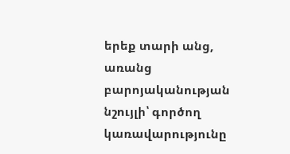երեք տարի անց, առանց բարոյականության նշույլի՝ գործող կառավարությունը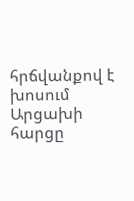հրճվանքով է խոսում Արցախի հարցը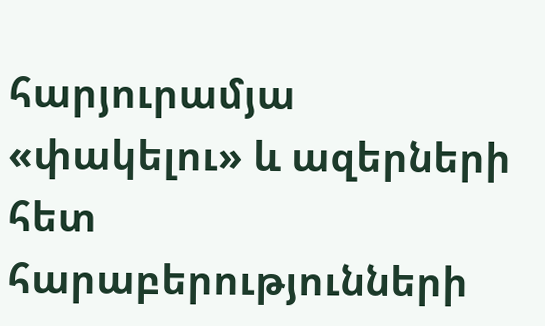հարյուրամյա «փակելու» և ազերների հետ հարաբերությունների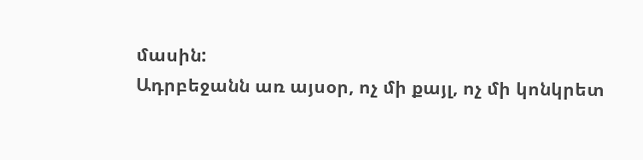մասին:
Ադրբեջանն առ այսօր, ոչ մի քայլ, ոչ մի կոնկրետ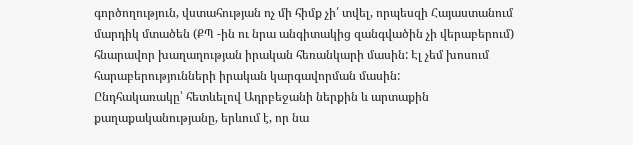գործողություն, վստահության ոչ մի հիմք չի՛ տվել, որպեսզի Հայաստանում մարդիկ մտածեն (ՔՊ -ին ու նրա անգիտակից զանգվածին չի վերաբերում) հնարավոր խաղաղության իրական հեռանկարի մասին: Էլ չեմ խոսում հարաբերությունների իրական կարգավորման մասին:
Ընդհակառակը՝ հետևելով Ադրբեջանի ներքին և արտաքին քաղաքականությանը, երևում է, որ նա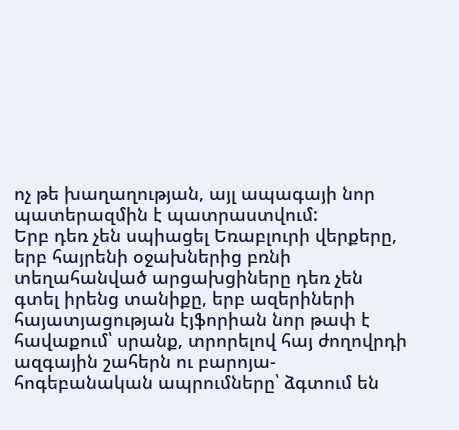ոչ թե խաղաղության, այլ ապագայի նոր պատերազմին է պատրաստվում:
Երբ դեռ չեն սպիացել Եռաբլուրի վերքերը, երբ հայրենի օջախներից բռնի տեղահանված արցախցիները դեռ չեն գտել իրենց տանիքը, երբ ազերիների հայատյացության էյֆորիան նոր թափ է հավաքում՝ սրանք, տրորելով հայ ժողովրդի ազգային շահերն ու բարոյա-հոգեբանական ապրումները՝ ձգտում են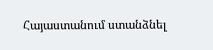Հայաստանում ստանձնել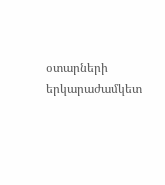օտարների երկարաժամկետ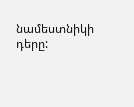նամեստնիկի դերը: